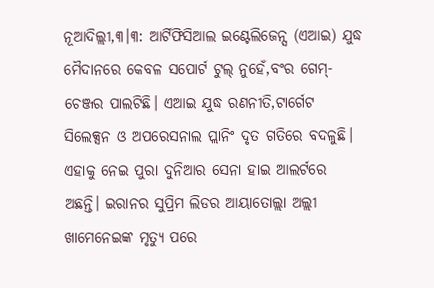ନୂଆଦିଲ୍ଲୀ,୩।୩: ଆର୍ଟିଫିସିଆଲ ଇଣ୍ଟେଲିଜେନ୍ସ (ଏଆଇ) ଯୁଦ୍ଧ ମୈଦାନରେ କେବଳ ସପୋର୍ଟ ଟୁଲ୍ ନୁହେଁ,ବଂର ଗେମ୍-ଚେଞ୍ଜର ପାଲଟିଛି। ଏଆଇ ଯୁଦ୍ଧ ରଣନୀତି,ଟାର୍ଗେଟ ସିଲେକ୍ସନ ଓ ଅପରେସନାଲ ପ୍ଲାନିଂ ଦୃତ ଗତିରେ ବଦଳୁଛି। ଏହାକୁ ନେଇ ପୁରା ଦୁନିଆର ସେନା ହାଇ ଆଲର୍ଟରେ ଅଛନ୍ତି। ଇରାନର ସୁପ୍ରିମ ଲିଡର ଆୟାତୋଲ୍ଲା ଅଲ୍ଲୀ ଖାମେନେଇଙ୍କ ମୃତ୍ୟୁ ପରେ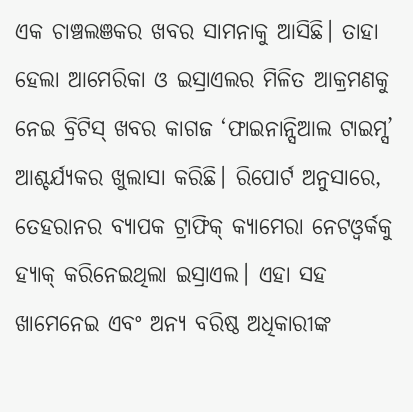ଏକ ଚାଞ୍ଚଲଞକର ଖବର ସାମନାକୁ ଆସିଛି। ତାହା ହେଲା ଆମେରିକା ଓ ଇସ୍ରାଏଲର ମିଳିତ ଆକ୍ରମଣକୁ ନେଇ ବ୍ରିଟିସ୍ ଖବର କାଗଜ ‘ଫାଇନାନ୍ସିଆଲ ଟାଇମ୍ସ’ ଆଶ୍ଚର୍ଯ୍ୟକର ଖୁଲାସା କରିଛି। ରିପୋର୍ଟ ଅନୁସାରେ, ତେହରାନର ବ୍ୟାପକ ଟ୍ରାଫିକ୍ କ୍ୟାମେରା ନେଟଓ୍ବର୍କକୁ ହ୍ୟାକ୍ କରିନେଇଥିଲା ଇସ୍ରାଏଲ। ଏହା ସହ ଖାମେନେଇ ଏବଂ ଅନ୍ୟ ବରିଷ୍ଠ ଅଧିକାରୀଙ୍କ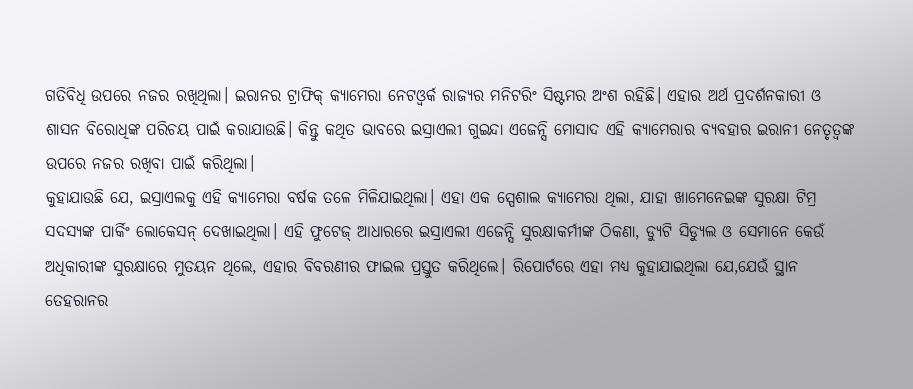ଗତିବିଧି ଉପରେ ନଜର ରଖିଥିଲା। ଇରାନର ଟ୍ରାଫିକ୍ କ୍ୟାମେରା ନେଟଓ୍ବର୍କ ରାଜ୍ୟର ମନିଟରିଂ ସିଷ୍ଟମର ଅଂଶ ରହିଛି। ଏହାର ଅର୍ଥ ପ୍ରଦର୍ଶନକାରୀ ଓ ଶାସନ ବିରୋଧିଙ୍କ ପରିଚୟ ପାଇଁ କରାଯାଉଛି। କିନ୍ତୁ କଥିତ ଭାବରେ ଇସ୍ରାଏଲୀ ଗୁଇନ୍ଦା ଏଜେନ୍ସି ମୋସାଦ ଏହି କ୍ୟାମେରାର ବ୍ୟବହାର ଇରାନୀ ନେତୃତ୍ବଙ୍କ ଉପରେ ନଜର ରଖିବା ପାଇଁ କରିଥିଲା।
କୁହାଯାଉଛି ଯେ, ଇସ୍ରାଏଲକୁ ଏହି କ୍ୟାମେରା ବର୍ଷକ ତଳେ ମିଳିଯାଇଥିଲା। ଏହା ଏକ ସ୍ପେଶାଲ କ୍ୟାମେରା ଥିଲା, ଯାହା ଖାମେନେଇଙ୍କ ସୁରକ୍ଷା ଟିମ୍ର ସଦସ୍ୟଙ୍କ ପାର୍କିଂ ଲୋକେସନ୍ ଦେଖାଇଥିଲା। ଏହି ଫୁଟେଜ୍ ଆଧାରରେ ଇସ୍ରାଏଲୀ ଏଜେନ୍ସି ସୁରକ୍ଷାକର୍ମୀଙ୍କ ଠିକଣା, ଡ୍ୟୁଟି ସିଡ୍ୟୁଲ ଓ ସେମାନେ କେଉଁ ଅଧିକାରୀଙ୍କ ସୁରକ୍ଷାରେ ମୁତୟନ ଥିଲେ, ଏହାର ବିବରଣୀର ଫାଇଲ ପ୍ରସ୍ତୁତ କରିଥିଲେ। ରିପୋର୍ଟରେ ଏହା ମଧ୍ୟ କୁହାଯାଇଥିଲା ଯେ,ଯେଉଁ ସ୍ଥାନ ତେହରାନର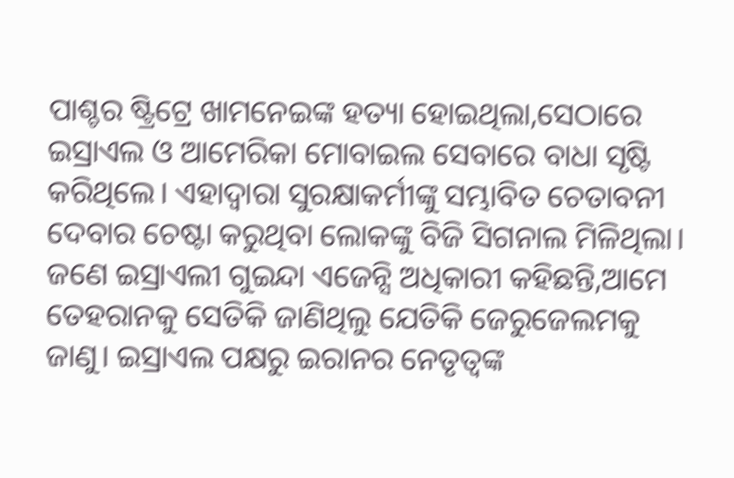ପାଶ୍ଚର ଷ୍ଟ୍ରିଟ୍ରେ ଖାମନେଇଙ୍କ ହତ୍ୟା ହୋଇଥିଲା,ସେଠାରେ ଇସ୍ରାଏଲ ଓ ଆମେରିକା ମୋବାଇଲ ସେବାରେ ବାଧା ସୃଷ୍ଟି କରିଥିଲେ। ଏହାଦ୍ବାରା ସୁରକ୍ଷାକର୍ମୀଙ୍କୁ ସମ୍ଭାବିତ ଚେତାବନୀ ଦେବାର ଚେଷ୍ଟା କରୁଥିବା ଲୋକଙ୍କୁ ବିଜି ସିଗନାଲ ମିଳିଥିଲା।
ଜଣେ ଇସ୍ରାଏଲୀ ଗୁଇନ୍ଦା ଏଜେନ୍ସି ଅଧିକାରୀ କହିଛନ୍ତି,ଆମେ ତେହରାନକୁ ସେତିକି ଜାଣିଥିଲୁ ଯେତିକି ଜେରୁଜେଲମକୁ ଜାଣୁ। ଇସ୍ରାଏଲ ପକ୍ଷରୁ ଇରାନର ନେତୃତ୍ବଙ୍କ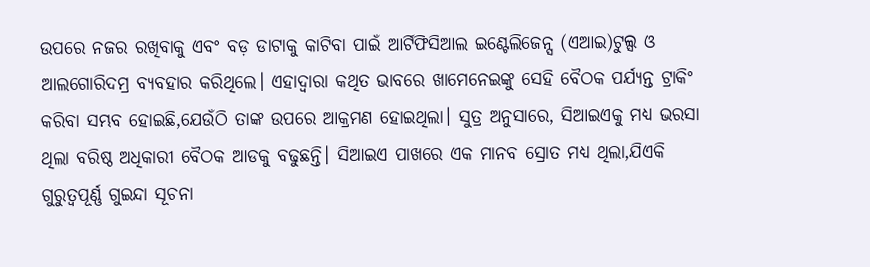ଉପରେ ନଜର ରଖିବାକୁ ଏବଂ ବଡ଼ ଡାଟାକୁ କାଟିବା ପାଇଁ ଆର୍ଟିଫିସିଆଲ ଇଣ୍ଟେଲିଜେନ୍ସ (ଏଆଇ)ଟୁଲ୍ସ ଓ ଆଲଗୋରିଦମ୍ର ବ୍ୟବହାର କରିଥିଲେ। ଏହାଦ୍ବାରା କଥିତ ଭାବରେ ଖାମେନେଇଙ୍କୁ ସେହି ବୈଠକ ପର୍ଯ୍ୟନ୍ତ ଟ୍ରାକିଂ କରିବା ସମ୍ଭବ ହୋଇଛି,ଯେଉଁଠି ତାଙ୍କ ଉପରେ ଆକ୍ରମଣ ହୋଇଥିଲା। ସୁତ୍ର ଅନୁସାରେ, ସିଆଇଏକୁ ମଧ୍ୟ ଭରସା ଥିଲା ବରିଷ୍ଠ ଅଧିକାରୀ ବୈଠକ ଆଡକୁ ବଢୁଛନ୍ତି। ସିଆଇଏ ପାଖରେ ଏକ ମାନବ ସ୍ରୋତ ମଧ୍ୟ ଥିଲା,ଯିଏକି ଗୁରୁତ୍ବପୂର୍ଣ୍ଣ ଗୁଇନ୍ଦା ସୂଚନା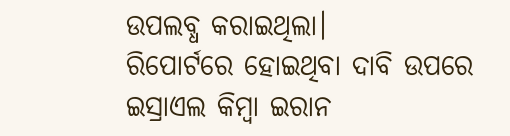ଉପଲବ୍ଧ କରାଇଥିଲା।
ରିପୋର୍ଟରେ ହୋଇଥିବା ଦାବି ଉପରେ ଇସ୍ରାଏଲ କିମ୍ବା ଇରାନ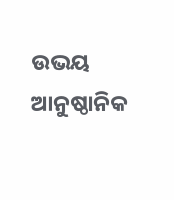ଉଭୟ ଆନୁଷ୍ଠାନିକ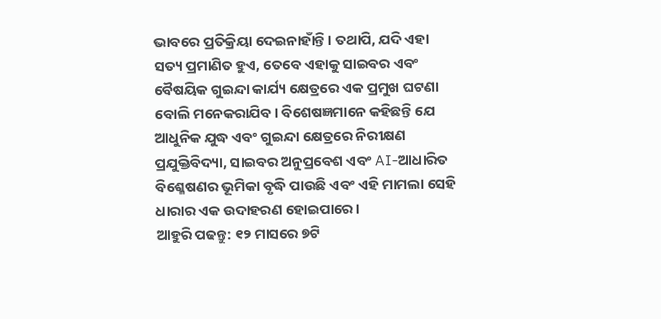ଭାବରେ ପ୍ରତିକ୍ରିୟା ଦେଇନାହାଁନ୍ତି। ତଥାପି, ଯଦି ଏହା ସତ୍ୟ ପ୍ରମାଣିତ ହୁଏ, ତେବେ ଏହାକୁ ସାଇବର ଏବଂ ବୈଷୟିକ ଗୁଇନ୍ଦା କାର୍ଯ୍ୟ କ୍ଷେତ୍ରରେ ଏକ ପ୍ରମୁଖ ଘଟଣା ବୋଲି ମନେକରାଯିବ। ବିଶେଷଜ୍ଞମାନେ କହିଛନ୍ତି ଯେ ଆଧୁନିକ ଯୁଦ୍ଧ ଏବଂ ଗୁଇନ୍ଦା କ୍ଷେତ୍ରରେ ନିରୀକ୍ଷଣ ପ୍ରଯୁକ୍ତିବିଦ୍ୟା, ସାଇବର ଅନୁପ୍ରବେଶ ଏବଂ AI-ଆଧାରିତ ବିଶ୍ଳେଷଣର ଭୂମିକା ବୃଦ୍ଧି ପାଉଛି ଏବଂ ଏହି ମାମଲା ସେହି ଧାରାର ଏକ ଉଦାହରଣ ହୋଇପାରେ।
ଆହୁରି ପଢନ୍ତୁ: ୧୨ ମାସରେ ୭ଟି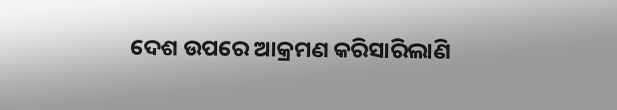ଦେଶ ଉପରେ ଆକ୍ରମଣ କରିସାରିଲାଣି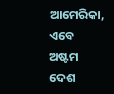ଆମେରିକା, ଏବେ ଅଷ୍ଟମ ଦେଶ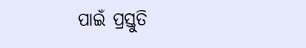ପାଇଁ ପ୍ରସ୍ତୁତି